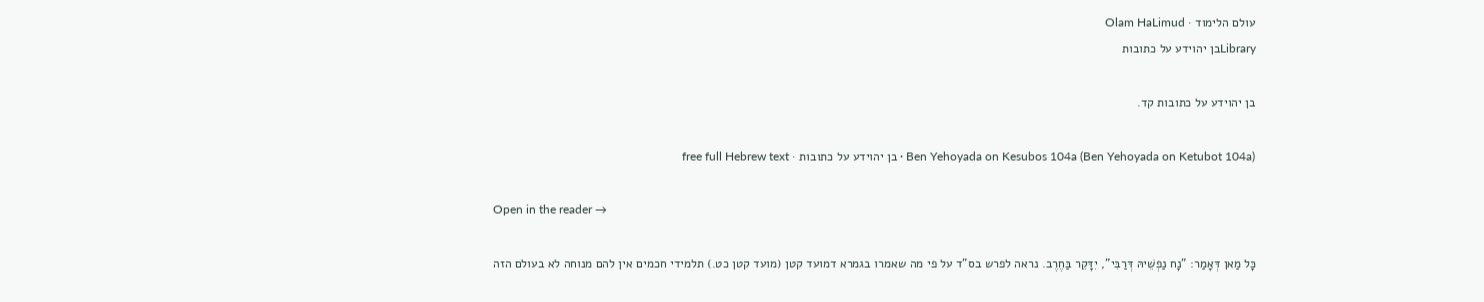עולם הלימוד · Olam HaLimud
Libraryבן יהוידע על כתובות

בן יהוידע על כתובות קד.

Ben Yehoyada on Kesubos 104a (Ben Yehoyada on Ketubot 104a) · בן יהוידע על כתובות · free full Hebrew text

Open in the reader →

כָּל מַאן דְּאָמַר: "נָח נַפְשֵׁיהּ דְּרַבִּי", יִדָּקֵר בַּחֶרֶב. נראה לפרש בס"ד על פי מה שאמרו בגמרא דמועד קטן (מועד קטן כט.) תלמידי חכמים אין להם מנוחה לא בעולם הזה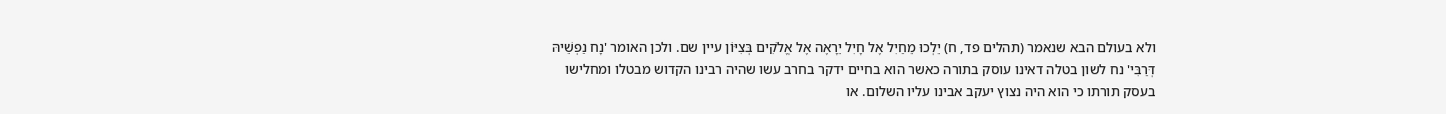ולא בעולם הבא שנאמר (תהלים פד, ח) יֵלְכוּ מֵחַיִל אֶל חָיִל יֵרָאֶה אֶל אֱלֹקִים בְּצִיּוֹן עיין שם. ולכן האומר 'נָח נַפְשֵׁיהּ דְּרַבִּי' נח לשון בטלה דאינו עוסק בתורה כאשר הוא בחיים ידקר בחרב עשו שהיה רבינו הקדוש מבטלו ומחלישו בעסק תורתו כי הוא היה נצוץ יעקב אבינו עליו השלום. או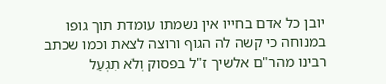יובן כל אדם בחייו אין נשמתו עומדת תוך גופו במנוחה כי קשה לה הגוף ורוצה לצאת וכמו שכתב רבינו מהר"ם אלשיך ז"ל בפסוק וְלֹא תִגְעַל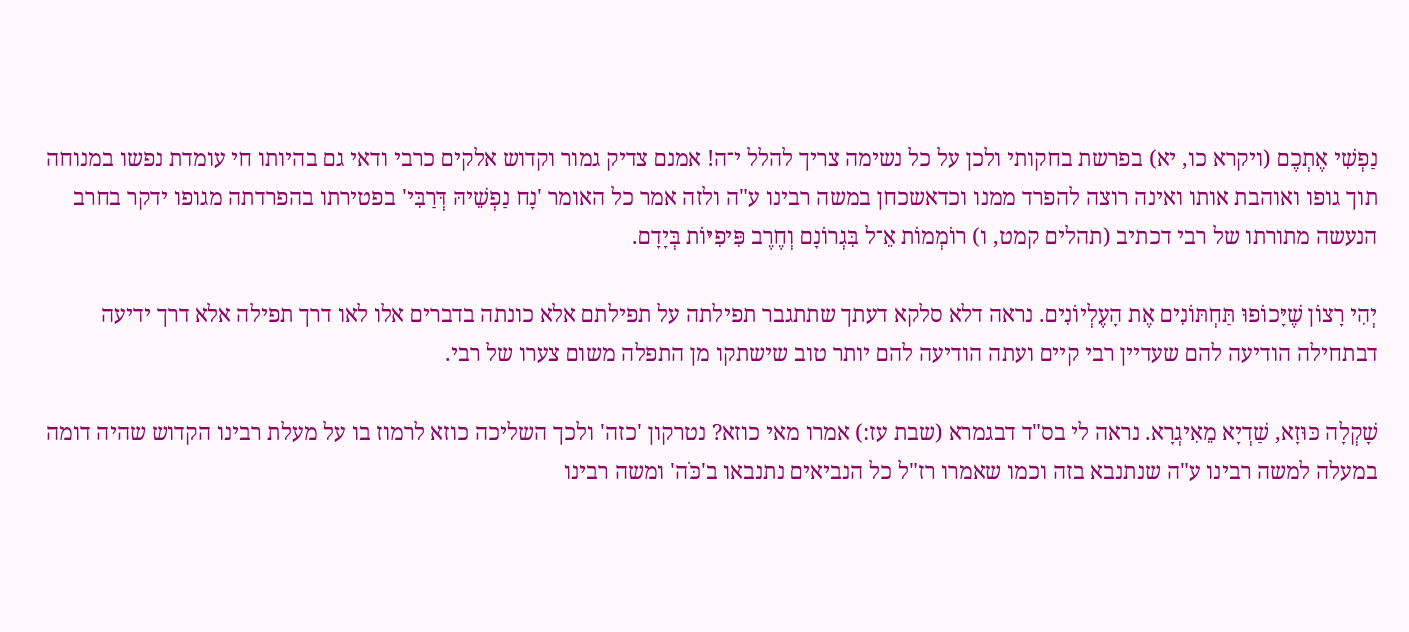נַפְשִׁי אֶתְכֶם (ויקרא כו, יא) בפרשת בחקותי ולכן על כל נשימה צריך להלל י־ה! אמנם צדיק גמור וקדוש אלקים כרבי ודאי גם בהיותו חי עומדת נפשו במנוחה תוך גופו ואוהבת אותו ואינה רוצה להפרד ממנו וכדאשכחן במשה רבינו ע"ה ולזה אמר כל האומר 'נָח נַפְשֵׁיהּ דְּרַבִּי' בפטירתו בהפרדתה מגופו ידקר בחרב הנעשה מתורתו של רבי דכתיב (תהלים קמט, ו) רוֹמְמוֹת אֵ־ל בִּגְרוֹנָם וְחֶרֶב פִּיפִיּוֹת בְּיָדָם.

יְהִי רָצוֹן שֶׁיָּכוֹפוּ תַּחְתּוֹנִים אֶת הָעֶלְיוֹנִים. נראה דלא סלקא דעתך שתתגבר תפילתה על תפילתם אלא כונתה בדברים אלו לאו דרך תפילה אלא דרך ידיעה דבתחילה הודיעה להם שעדיין רבי קיים ועתה הודיעה להם יותר טוב שישתקו מן התפלה משום צערו של רבי.

שָׁקְלָה כּוּזָא, שַׁדְיָא מֵאִיגְרָא. נראה לי בס"ד דבגמרא (שבת עז:) אמרו מאי כוזא? נטרקון 'כזה' ולכך השליכה כוזא לרמוז בו על מעלת רבינו הקדוש שהיה דומה במעלה למשה רבינו ע"ה שנתנבא בזה וכמו שאמרו רז"ל כל הנביאים נתנבאו ב'כֹּה' ומשה רבינו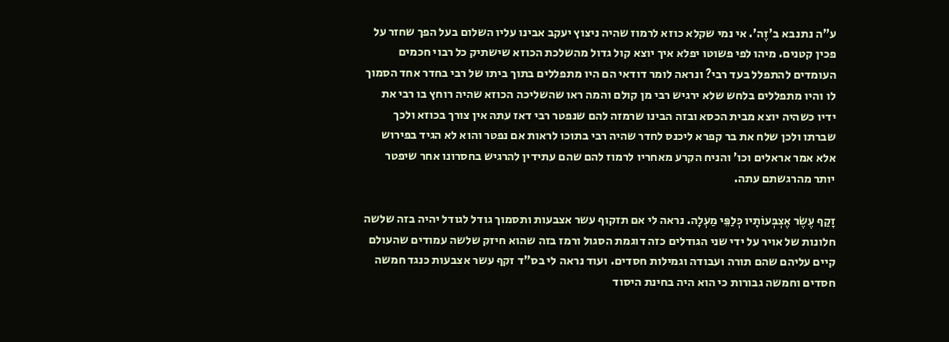ע"ה נתנבא ב'זֶה'. אי נמי שקלא כוזא לרמוז שהיה ניצוץ יעקב אבינו עליו השלום בעל הפך שחזר על פכין קטנים. מיהו לפי פשוטו יפלא איך יוצא קול גדול מהשלכת הכוזא שישתיק כל רבוי חכמים העומדים להתפלל בעד רבי? ונראה לומר דודאי הם היו מתפללים בתוך ביתו של רבי בחדר אחד הסמוך לו והיו מתפללים בלחש שלא ירגיש רבי מן קולם והמה ראו שהשליכה הכוזא שהיה רוחץ בו רבי את ידיו כשהיה יוצא מבית הכסא ובזה הבינו שרמזה להם שנפטר רבי דאז עתה אין צורך בכוזא ולכך שברתו ולכן שלח את בר קפרא ליכנס לחדר שהיה רבי בתוכו לראות אם נפטר והוא לא הגיד בפירוש אלא אמר אראלים וכו' והניח הקרע מאחריו לרמוז להם שהם עתידין להרגיש בחסרונו אחר שיפטר יותר מהרגשתם עתה.

זָקַף עֶשֶׂר אֶצְבְּעוֹתָיו כְּלַפֵּי מַעְלָה. נראה לי אם תזקוף עשר אצבעות ותסמוך גודל לגודל יהיה בזה שלשה חלונות של אויר על ידי שני הגודלים כזה דוגמת הסגול ורמז בזה שהוא חיזק שלשה עמודים שהעולם קיים עליהם שהם תורה ועבודה וגמילות חסדים. ועוד נראה לי בס"ד זקף עשר אצבעות כנגד חמשה חסדים וחמשה גבורות כי הוא היה בחינת היסוד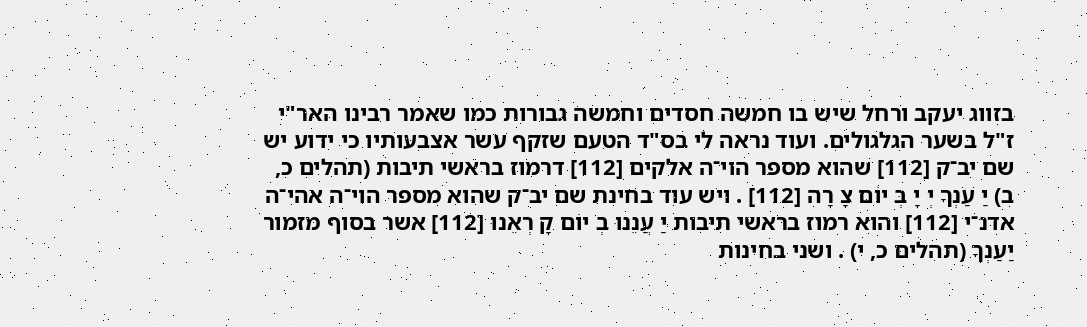בזווג יעקב ורחל שיש בו חמשה חסדים וחמשה גבורות כמו שאמר רבינו האר"י ז"ל בשער הגלגולים. ועוד נראה לי בס"ד הטעם שזקף עשר אצבעותיו כי ידוע יש שם יב־ק [112] שהוא מספר הוי־ה אלקים [112] דרמוז בראשי תיבות (תהלים כ, ב) יַ עַנְךָ יְ יָ בְּ יוֹם צָ רָה [112] . ויש עוד בחינת שם יב־ק שהוא מספר הוי־ה אהי־ה אדנ־י [112] והוא רמוז בראשי תיבות יַ עֲנֵנוּ בְ יוֹם קָ רְאֵנוּ [112] אשר בסוף מזמור יַעַנְךָ (תהלים כ, י) . ושני בחינות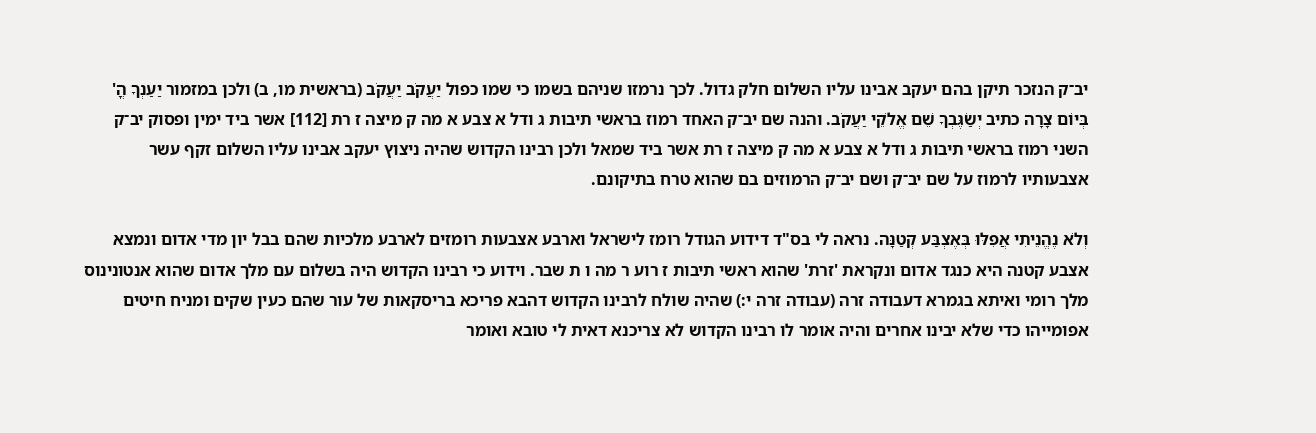יב־ק הנזכר תיקן בהם יעקב אבינו עליו השלום חלק גדול. לכך נרמזו שניהם בשמו כי שמו כפול יַעֲקֹב יַעֲקֹב (בראשית מו, ב) ולכן במזמור יַעַנְךָ הֳ' בְּיוֹם צָרָה כתיב יְשַׂגֶּבְךָ שֵׁם אֱלֹקֵי יַעֲקֹב. והנה שם יב־ק האחד רמוז בראשי תיבות ג ודל א צבע א מה ק מיצה ז רת [112] אשר ביד ימין ופסוק יב־ק השני רמוז בראשי תיבות ג ודל א צבע א מה ק מיצה ז רת אשר ביד שמאל ולכן רבינו הקדוש שהיה ניצוץ יעקב אבינו עליו השלום זקף עשר אצבעותיו לרמוז על שם יב־ק ושם יב־ק הרמוזים בם שהוא טרח בתיקונם.

וְלֹא נֶהֱנֵיתִי אֲפִלּוּ בְּאֶצְבַּע קְטַנָּה. נראה לי בס"ד דידוע הגודל רומז לישראל וארבע אצבעות רומזים לארבע מלכיות שהם בבל יון מדי אדום ונמצא אצבע קטנה היא כנגד אדום ונקראת 'זרת' שהוא ראשי תיבות ז רוע ר מה ו ת שבר. וידוע כי רבינו הקדוש היה בשלום עם מלך אדום שהוא אנטונינוס מלך רומי ואיתא בגמרא דעבודה זרה (עבודה זרה י:) שהיה שולח לרבינו הקדוש דהבא פריכא בריסקאות של עור שהם כעין שקים ומניח חיטים אפומייהו כדי שלא יבינו אחרים והיה אומר לו רבינו הקדוש לא צריכנא דאית לי טובא ואומר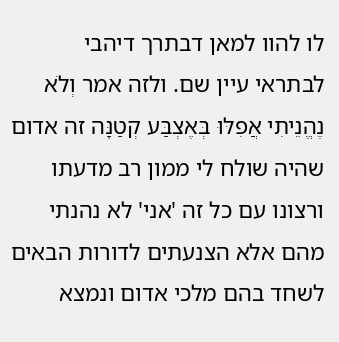לו להוו למאן דבתרך דיהבי לבתראי עיין שם. ולזה אמר וְלֹא נֶהֱנֵיתִי אֲפִלּוּ בְּאֶצְבַּע קְטַנָּה זה אדום שהיה שולח לי ממון רב מדעתו ורצונו עם כל זה 'אני' לא נהנתי מהם אלא הצנעתים לדורות הבאים לשחד בהם מלכי אדום ונמצא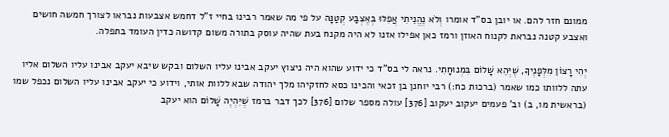ממונם חזר להם. או יובן בס"ד אומרו וְלֹא נֶהֱנֵיתִי אֲפִלּוּ בְּאֶצְבַּע קְטַנָּה על פי מה שאמר רבינו בחיי ז"ל דחמש אצבעות נבראו לצורך חמשה חושים ואצבע קטנה נבראת לקנוח האוזן ורמז כאן אפילו אזנו לא היה מקנח בעת שהיה עוסק בתורה משום קדושה כדין העומד בתפלה.

יְהִי רָצוֹן מִלְּפָנֶיךָ, שֶׁיְּהֵא שָׁלוֹם בִּמְנוּחָתִי. נראה לי בס"ד כי ידוע שהוא היה ניצוץ יעקב אבינו עליו השלום ובקש שיבא יעקב אבינו עליו השלום אליו עתה ללוותו כמו שאמר (ברכות כח:) רבי יוחנן בן זכאי והכינו כסא לחזקיהו מלך יהודה שבא ללוות אותי, וידוע כי יעקב אבינו עליו השלום נכפל שמו (בראשית מו, ב) וב' פעמים יעקוב יעקוב [376] עולה מספר שלום [376] לכך דבר ברמז שֶׁיִּהְיֶה שָׁלוֹם הוא יעקב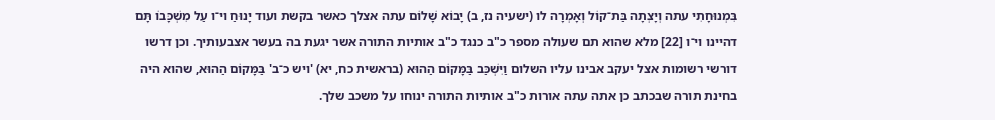בִּמְנוּחָתִי עתה וְיָצְתָה בַּת־קוֹל וְאָמְרָה לו (ישעיה נז, ב) יָבוֹא שָׁלוֹם עתה אצלך כאשר בקשת ועוד יָנוּחַ וי־ו עַל מִשְׁכָּבוֹ תָּם דהיינו וי־ו [22] מלא שהוא תם שעולה מספר כ"ב כנגד כ"ב אותיות התורה אשר יגעת בה בעשר אצבעותיך. וכן דרשו דורשי רשומות אצל יעקב אבינו עליו השלום וַיִּשְׁכַּב בַּמָּקוֹם הַהוּא (בראשית כח, יא) 'ויש כ־ב' בַּמָּקוֹם הַהוּא, שהוא היה בחינת תורה שבכתב כן אתה עתה אורות כ"ב אותיות התורה ינוחו על משכב שלך.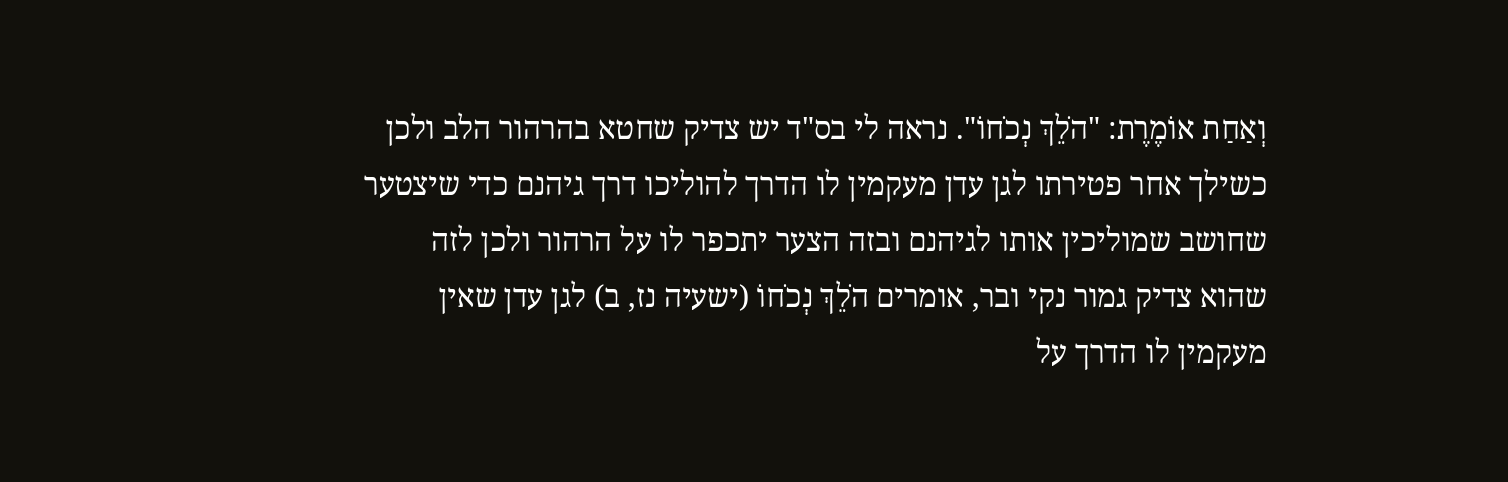וְאַחַת אוֹמֶרֶת: "הֹלֵךְ נְכֹחוֹ". נראה לי בס"ד יש צדיק שחטא בהרהור הלב ולכן כשילך אחר פטירתו לגן עדן מעקמין לו הדרך להוליכו דרך גיהנם כדי שיצטער שחושב שמוליכין אותו לגיהנם ובזה הצער יתכפר לו על הרהור ולכן לזה שהוא צדיק גמור נקי ובר, אומרים הֹלֵךְ נְכֹחוֹ (ישעיה נז, ב) לגן עדן שאין מעקמין לו הדרך על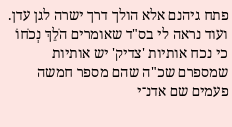פתח גיהנם אלא הולך דרך ישרה לגן עדן. ועוד נראה לי בס"ד שאומרים הֹלֵךְ נְכֹחוֹ כי נכח אותיות 'צדיק' יש אותיות שמספרם שכ"ה שהם מספר חמשה פעמים שם אדנ־י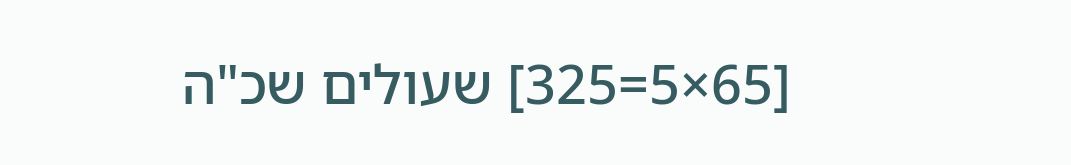[65×5=325] שעולים שכ"ה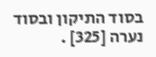בסוד התיקון ובסוד נערה [325] .